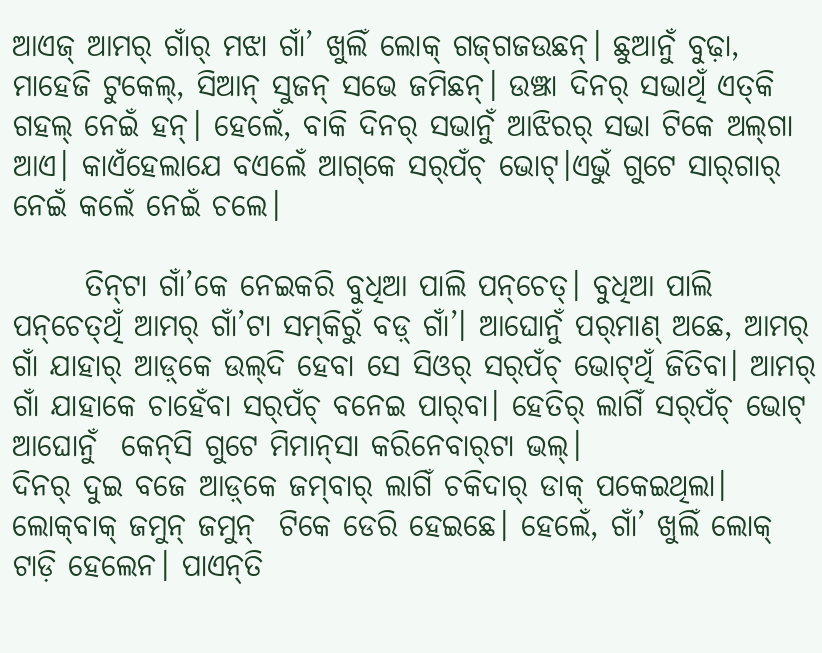ଆଏଜ୍ ଆମର୍ ଗାଁର୍ ମଝା ଗାଁ’ ଖୁଲିଁ ଲୋକ୍ ଗଜ୍‌ଗଜଉଛନ୍। ଛୁଆନୁଁ ବୁଢ଼ା, ମାହେଜି ଟୁକେଲ୍, ସିଆନ୍ ସୁଜନ୍ ସଭେ ଜମିଛନ୍। ଉଞ୍ଝା ଦିନର୍ ସଭାଥିଁ ଏତ୍‌କି ଗହଲ୍ ନେଇଁ ହନ୍। ହେଲେଁ, ବାକି ଦିନର୍ ସଭାନୁଁ ଆଝିରର୍ ସଭା ଟିକେ ଅଲ୍‌ଗା ଆଏ। କାଏଁହେଲାଯେ ବଏଲେଁ ଆଗ୍‌କେ ସର୍‌ପଁଚ୍ ଭୋଟ୍।ଏଭୁଁ ଗୁଟେ ସାର୍‌ଗାର୍ ନେଇଁ କଲେଁ ନେଇଁ ଚଲେ।

      ତିନ୍‌ଟା ଗାଁ’କେ ନେଇକରି ବୁଧିଆ ପାଲି ପନ୍‌ଚେତ୍। ବୁଧିଆ ପାଲି ପନ୍‌ଚେତ୍‌ଥିଁ ଆମର୍ ଗାଁ’ଟା ସମ୍‌କିରୁଁ ବଡ଼୍ ଗାଁ’। ଆଘୋନୁଁ ପର୍‌ମାଣ୍ ଅଛେ, ଆମର୍ ଗାଁ ଯାହାର୍ ଆଡ଼୍‌କେ ଉଲ୍‌ଦି ହେବା ସେ ସିଓର୍ ସର୍‌ପଁଚ୍ ଭୋଟ୍‌ଥିଁ ଜିତିବା। ଆମର୍ ଗାଁ ଯାହାକେ ଚାହେଁବା ସର୍‌ପଁଚ୍ ବନେଇ ପାର୍‌ବା। ହେତିର୍ ଲାଗିଁ ସର୍‌ପଁଚ୍ ଭୋଟ୍ ଆଘୋନୁଁ  କେନ୍‌ସି ଗୁଟେ ମିମାନ୍‌ସା କରିନେବାର୍‌ଟା ଭଲ୍।
ଦିନର୍ ଦୁଇ ବଜେ ଆଡ଼୍‌କେ ଜମ୍‌ବାର୍ ଲାଗିଁ ଚକିଦାର୍ ଡାକ୍ ପକେଇଥିଲା। ଲୋକ୍‌ବାକ୍ ଜମୁନ୍ ଜମୁନ୍  ଟିକେ ଡେରି ହେଇଛେ। ହେଲେଁ, ଗାଁ’ ଖୁଲିଁ ଲୋକ୍ ଟାଡ଼ି ହେଲେନ। ପାଏନ୍‌ତି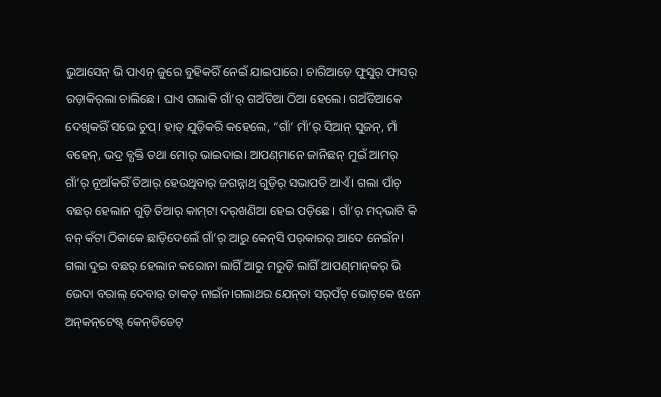ଭୁଆସେନ୍ ଭି ପାଏନ୍ ଜୁରେ ବୁହିକରିଁ ନେଇଁ ଯାଇପାରେ। ଚାରିଆଡ଼େ ଫୁସୁର୍ ଫାସର୍ ରଡ଼ାକିର୍‌ଲା ଚାଲିଛେ। ଘାଏ ଗଲାକି ଗାଁ’ର୍ ଗଅଁତିଆ ଠିଆ ହେଲେ। ଗଅଁତିଆକେ ଦେଖିକରିଁ ସଭେ ଚୁପ୍। ହାତ୍ ଯୁଡ଼ିକରି କହେଲେ, “ଗାଁ’ ମାଁ’ର୍ ସିଆନ୍ ସୁଜନ୍, ମାଁ ବହେନ୍, ଭଦ୍ର ବ୍ଯକ୍ତି ତଥା ମୋର୍ ଭାଇଦାଇ। ଆପଣ୍‌ମାନେ ଜାନିଛନ୍ ମୁଇଁ ଆମର୍ ଗାଁ’ର୍ ନୂଆଁକରିଁ ତିଆର୍ ହେଉଥିବାର୍ ଜଗନ୍ନାଥ୍ ଗୁଡ଼ିର୍ ସଭାପତି ଆଏଁ। ଗଲା ପାଁଚ୍ ବଛର୍ ହେଲାନ ଗୁଡ଼ି ତିଆର୍ କାମ୍‌ଟା ଦର୍‌ଖଣିଆ ହେଇ ପଡ଼ିଛେ। ଗାଁ’ର୍ ମଦ୍‌ଭାଟି କି ବନ୍‌ କଁଟା ଠିକାକେ ଛାଡ଼ିଦେଲେଁ ଗାଁ’ର୍ ଆରୁ କେନ୍‌ସି ପର୍‌କାରର୍ ଆଦେ ନେଇଁନ। ଗଲା ଦୁଇ ବଛର୍ ହେଲାନ କରୋନା ଲାଗିଁ ଆରୁ ମରୁଡ଼ି ଲାଗିଁ ଆପଣ୍‌ମାନ୍‌କର୍ ଭି ଭେଦା ବରାଲ୍ ଦେବାର୍ ତାକତ୍ ନାଇଁନ।ଗଲାଥର ଯେନ୍‌ତା ସର୍‌ପଁଚ୍ ଭୋଟ୍‌କେ ଝନେ ଅନ୍‌କନ୍‌ଟେଷ୍ଟ୍ କେନ୍‌ଡିଡେଟ୍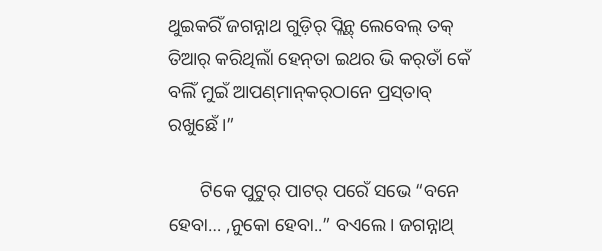ଥୁଇକରିଁ ଜଗନ୍ନାଥ ଗୁଡ଼ିର୍ ପ୍ଲିନ୍ଥ୍ ଲେବେଲ୍ ତକ୍ ତିଆର୍ କରିଥିଲାଁ ହେନ୍‌ତା ଇଥର ଭି କର୍‌ତାଁ କେଁ ବଲିଁ ମୁଇଁ ଆପଣ୍‌ମାନ୍‌କର୍‌ଠାନେ ପ୍ରସ୍‌ତାବ୍‌ ରଖୁଛେଁ।”

       ଟିକେ ପୁଟୁର୍ ପାଟର୍ ପରେଁ ସଭେ “ବନେ ହେବା… ,ନୁକୋ ହେବା..” ବଏଲେ। ଜଗନ୍ନାଥ୍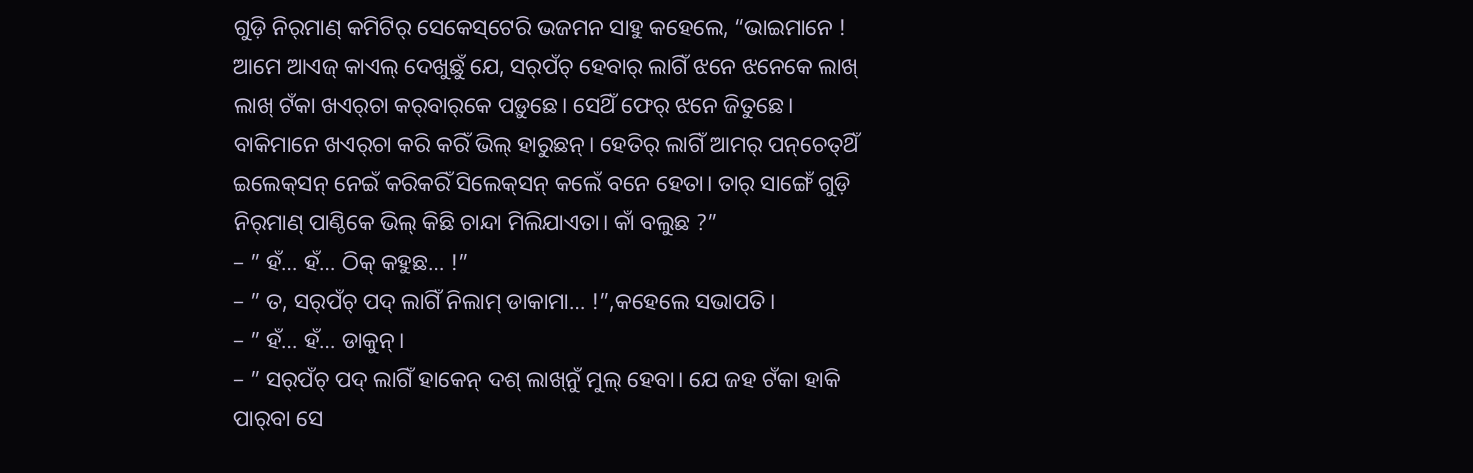ଗୁଡ଼ି ନିର୍‌ମାଣ୍ କମିଟିର୍ ସେକେସ୍‌ଟେରି ଭଜମନ ସାହୁ କହେଲେ, “ଭାଇମାନେ ! ଆମେ ଆଏଜ୍ କାଏଲ୍ ଦେଖୁଛୁଁ ଯେ, ସର୍‌ପଁଚ୍ ହେବାର୍ ଲାଗିଁ ଝନେ ଝନେକେ ଲାଖ୍ ଲାଖ୍ ଟଁକା ଖଏର୍‌ଚା କର୍‌ବାର୍‌କେ ପଡ଼ୁଛେ। ସେଥିଁ ଫେର୍ ଝନେ ଜିତୁଛେ। ବାକିମାନେ ଖଏର୍‌ଚା କରି କରିଁ ଭିଲ୍ ହାରୁଛନ୍। ହେତିର୍ ଲାଗିଁ ଆମର୍ ପନ୍‌ଚେତ୍‌ଥିଁ ଇଲେକ୍‌ସନ୍ ନେଇଁ କରିକରିଁ ସିଲେକ୍‌ସନ୍ କଲେଁ ବନେ ହେତା। ତାର୍ ସାଙ୍ଗେଁ ଗୁଡ଼ି ନିର୍‌ମାଣ୍ ପାଣ୍ଠିକେ ଭିଲ୍ କିଛି ଚାନ୍ଦା ମିଲିଯାଏତା। କାଁ ବଲୁଛ ?”
– ” ହଁ… ହଁ… ଠିକ୍ କହୁଛ… !”
– ” ତ, ସର୍‌ପଁଚ୍ ପଦ୍ ଲାଗିଁ ନିଲାମ୍ ଡାକାମା… !”,କହେଲେ ସଭାପତି।
– ” ହଁ… ହଁ… ଡାକୁନ୍।
– ” ସର୍‌ପଁଚ୍ ପଦ୍ ଲାଗିଁ ହାକେନ୍ ଦଶ୍ ଲାଖ୍‌ନୁଁ ମୁଲ୍ ହେବା। ଯେ ଜହ ଟଁକା ହାକି ପାର୍‌ବା ସେ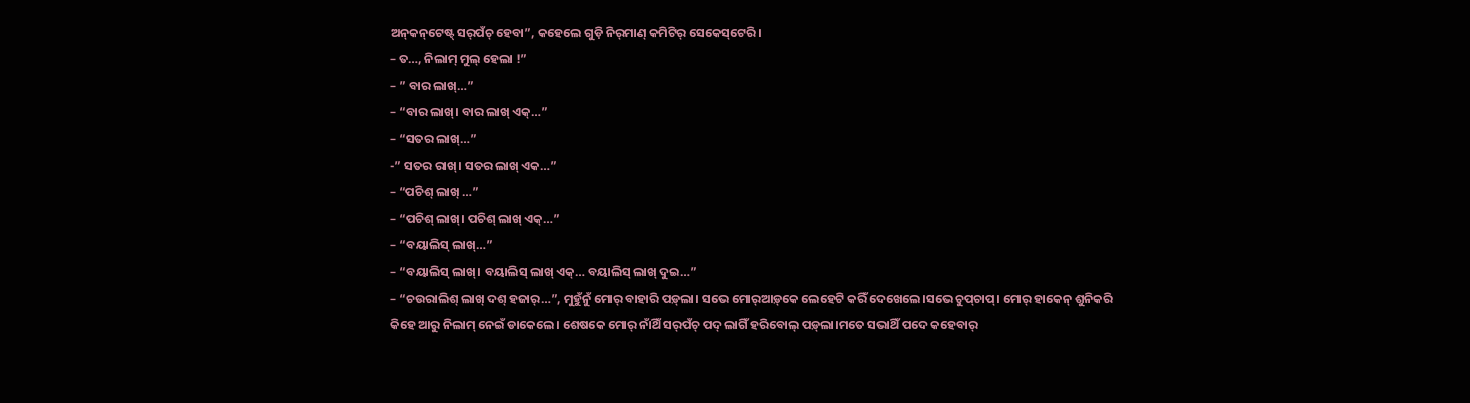ଅନ୍‌କନ୍‌ଟେଷ୍ଟ୍ ସର୍‌ପଁଚ୍ ହେବା”, କହେଲେ ଗୁଡ଼ି ନିର୍‌ମାଣ୍‌ କମିଟିର୍‌ ସେକେସ୍‌ଟେରି।
– ତ…, ନିଲାମ୍ ମୁଲ୍ ହେଲା !”
– ” ବାର ଲାଖ୍…”
– “ବାର ଲାଖ୍। ବାର ଲାଖ୍ ଏକ୍…”
– “ସତର ଲାଖ୍…”
-” ସତର ରାଖ୍। ସତର ଲାଖ୍ ଏକ…”
– “ପଚିଶ୍ ଲାଖ୍ …”
– “ପଚିଶ୍ ଲାଖ୍। ପଚିଶ୍ ଲାଖ୍ ଏକ୍…”
– “ବୟାଲିସ୍ ଲାଖ୍…”
– “ବୟାଲିସ୍ ଲାଖ୍। ବୟାଲିସ୍ ଲାଖ୍ ଏକ୍… ବୟାଲିସ୍ ଲାଖ୍ ଦୁଇ…”
– “ଚଉରାଲିଶ୍ ଲାଖ୍ ଦଶ୍ ହଜାର୍…”, ମୁହୁଁନୁଁ ମୋର୍ ବାହାରି ପଡ଼୍‌ଲା। ସଭେ ମୋର୍‌ଆଡ଼୍‌କେ ଲେହେଟି କରିଁ ଦେଖେଲେ।ସଭେ ଚୁପ୍‌ଚାପ୍। ମୋର୍ ହାକେନ୍ ଶୁନିକରି କିହେ ଆରୁ ନିଲାମ୍ ନେଇଁ ଡାକେଲେ। ଶେଷକେ ମୋର୍ ନାଁଥିଁ ସର୍‌ପଁଚ୍ ପଦ୍ ଲାଗିଁ ହରିବୋଲ୍ ପଡ଼୍‌ଲା।ମତେ ସଭାଥିଁ ପଦେ କହେବାର୍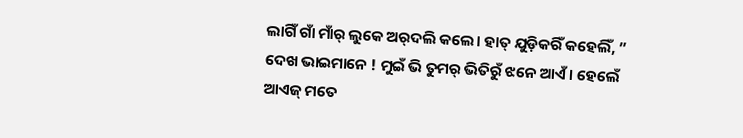ଲାଗିଁ ଗାଁ ମାଁର୍ ଲୁକେ ଅର୍‌ଦଲି କଲେ। ହାତ୍ ଯୁଡ଼ିକରିଁ କହେଲିଁ, ” ଦେଖ ଭାଇମାନେ ! ମୁଇଁ ଭି ତୁମର୍ ଭିତିରୁଁ ଝନେ ଆଏଁ। ହେଲେଁ ଆଏଜ୍ ମତେ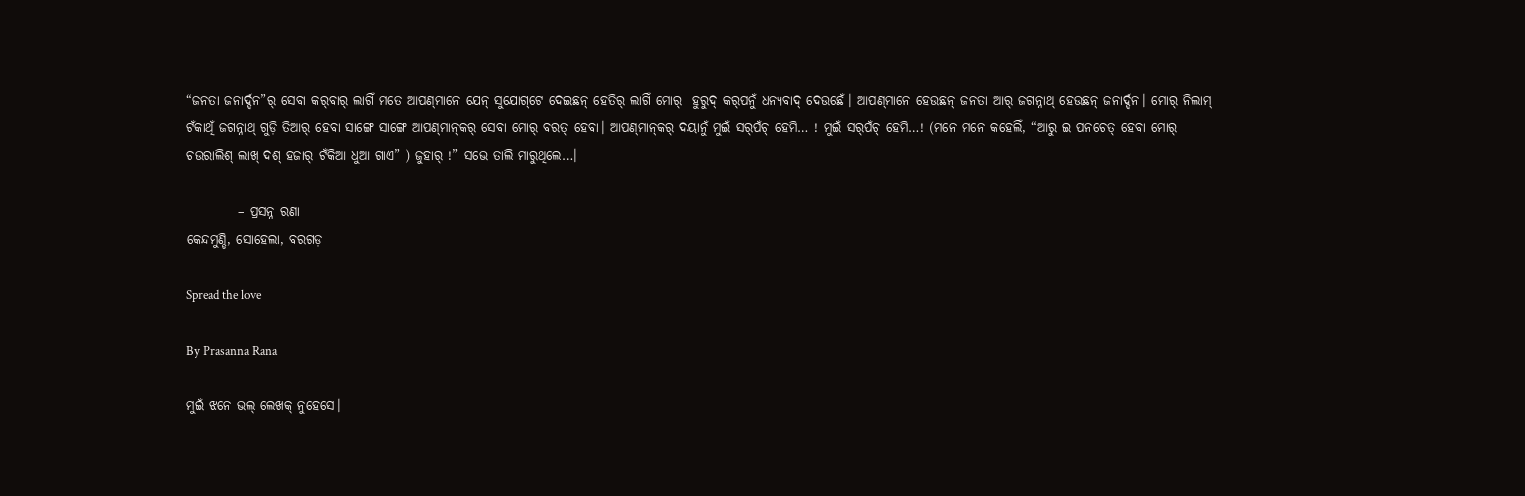“ଜନତା ଜନାର୍ଦ୍ଦନ”ର୍ ସେବା କର୍‌ବାର୍ ଲାଗିଁ ମତେ ଆପଣ୍‌ମାନେ ଯେନ୍ ସୁଯୋଗ୍‌ଟେ ଦେଇଛନ୍ ହେତିର୍ ଲାଗିଁ ମୋର୍  ହୁରୁଦ୍ କର୍‌ପନୁଁ ଧନ୍ଯବାଦ୍ ଦେଉଛେଁ। ଆପଣ୍‌ମାନେ ହେଉଛନ୍ ଜନତା ଆର୍ ଜଗନ୍ନାଥ୍ ହେଉଛନ୍ ଜନାର୍ଦ୍ଦନ। ମୋର୍ ନିଲାମ୍ ଟଁକାଥିଁ ଜଗନ୍ନାଥ୍ ଗୁଡ଼ି ତିଆର୍ ହେବା ସାଙ୍ଗେ ସାଙ୍ଗେ ଆପଣ୍‌ମାନ୍‌କର୍ ସେବା ମୋର୍ ବରତ୍ ହେବା। ଆପଣ୍‌ମାନ୍‌କର୍ ଦୟାନୁଁ ମୁଇଁ ସର୍‌ପଁଚ୍ ହେମି… ! ମୁଇଁ ସର୍‌ପଁଚ୍ ହେମି…! (ମନେ ମନେ କହେଲିଁ, “ଆରୁ ଇ ପନଚେତ୍ ହେବା ମୋର୍ ଚଉରାଲିଶ୍ ଲାଖ୍ ଦଶ୍ ହଜାର୍ ଟଁକିଆ ଧୁଆ ଗାଏ” ) ଜୁହାର୍ !” ସଭେ ତାଲି ମାରୁଥିଲେ…।

          – ପ୍ରସନ୍ନ ରଣା
କେନ୍ଦମୁଣ୍ଡି, ସୋହେଲା, ବରଗଡ଼

Spread the love

By Prasanna Rana

ମୁଇଁ ଝନେ ଭଲ୍‌ ଲେଖକ୍‌ ନୁହେସେ।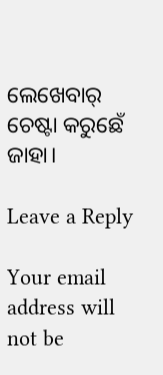ଲେଖେବାର୍‌ ଚେଷ୍ଟା କରୁଛେଁ ଜାହା।

Leave a Reply

Your email address will not be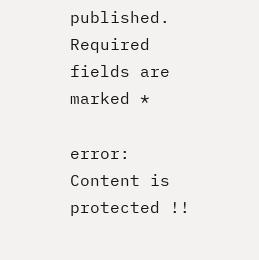published. Required fields are marked *

error: Content is protected !!